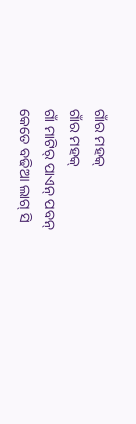ଗାଁର ମହକ୍
ଗାଁର ମହକ୍
ଗାଁ ମାଟିର୍ ପାଏନ୍ ପବନ୍
କେତେ ବଢିଆ ଲାଗ୍ ସି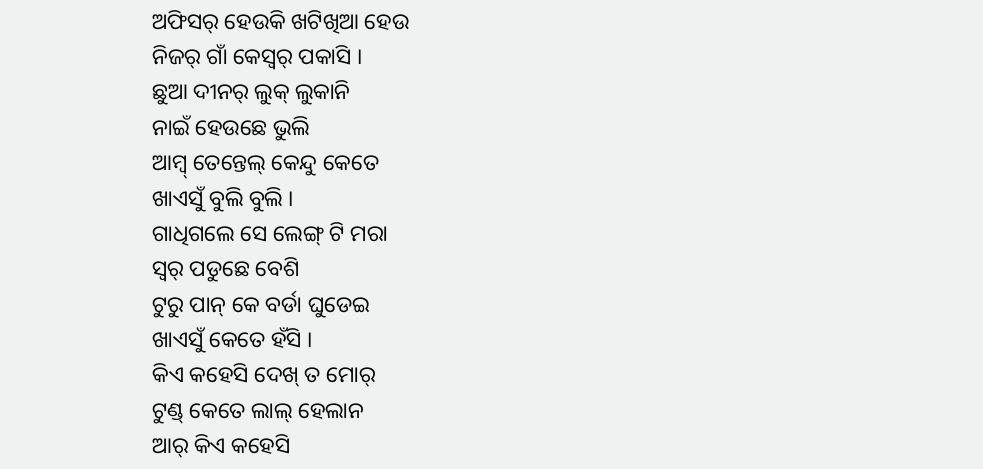ଅଫିସର୍ ହେଉକି ଖଟିଖିଆ ହେଉ
ନିଜର୍ ଗାଁ କେସ୍ୱର୍ ପକାସି ।
ଛୁଆ ଦୀନର୍ ଲୁକ୍ ଲୁକାନି
ନାଇଁ ହେଉଛେ ଭୁଲି
ଆମ୍ବ୍ ତେନ୍ତେଲ୍ କେନ୍ଦୁ କେତେ
ଖାଏସୁଁ ବୁଲି ବୁଲି ।
ଗାଧିଗଲେ ସେ ଲେଙ୍ଗ୍ ଟି ମରା
ସ୍ୱର୍ ପଡୁଛେ ବେଶି
ଟୁରୁ ପାନ୍ କେ ବର୍ଡା ଘୁଡେଇ
ଖାଏସୁଁ କେତେ ହଁସି ।
କିଏ କହେସି ଦେଖ୍ ତ ମୋର୍
ଟୁଣ୍ଡ୍ କେତେ ଲାଲ୍ ହେଲାନ
ଆର୍ କିଏ କହେସି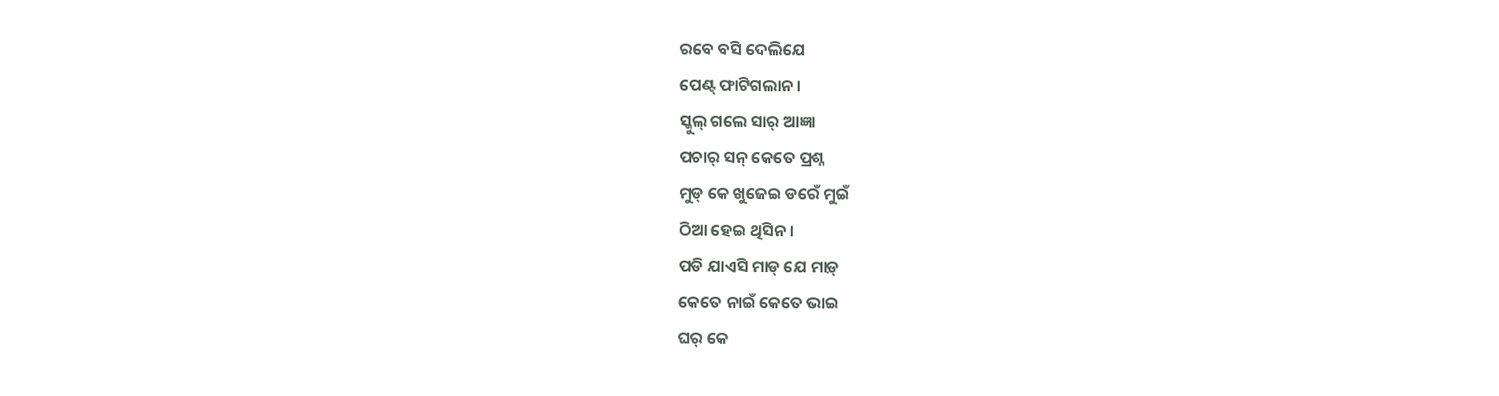ରବେ ବସି ଦେଲିଯେ
ପେଣ୍ଟ୍ ଫାଟିଗଲାନ ।
ସ୍କୁଲ୍ ଗଲେ ସାର୍ ଆଜ୍ଞା
ପଚାର୍ ସନ୍ କେତେ ପ୍ରଶ୍ନ
ମୁଡ୍ କେ ଖୁଜେଇ ଡରେଁ ମୁଇଁ
ଠିଆ ହେଇ ଥିସିନ ।
ପଡି ଯାଏସି ମାଡ୍ ଯେ ମାଡ଼୍
କେତେ ନାଇଁ କେତେ ଭାଇ
ଘର୍ କେ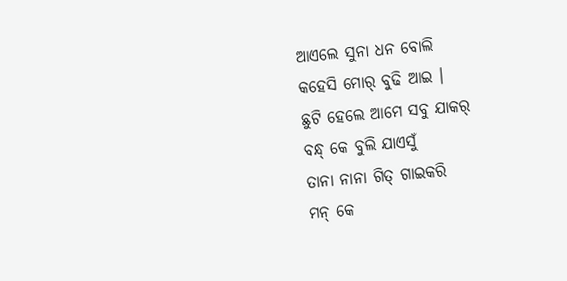ଆଏଲେ ସୁନା ଧନ ବୋଲି
କହେସି ମୋର୍ ବୁଢି ଆଇ ।
ଛୁଟି ହେଲେ ଆମେ ସବୁ ଯାକର୍
ବନ୍ଧ୍ କେ ବୁଲି ଯାଏସୁଁ
ତାନା ନାନା ଗିତ୍ ଗାଇକରି
ମନ୍ କେ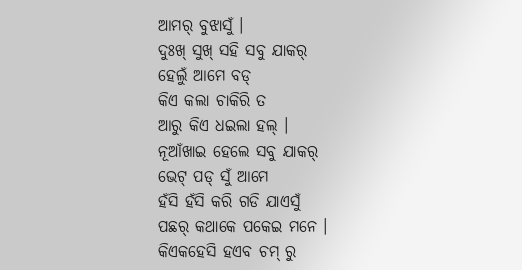ଆମର୍ ବୁଝାସୁଁ ।
ଦୁଃଖ୍ ସୁଖ୍ ସହି ସବୁ ଯାକର୍
ହେଲୁଁ ଆମେ ବଡ୍
କିଏ କଲା ଚାକିରି ତ
ଆରୁ କିଏ ଧଇଲା ହଲ୍ ।
ନୂଆଁଖାଇ ହେଲେ ସବୁ ଯାକର୍
ଭେଟ୍ ପଡ୍ ସୁଁ ଆମେ
ହଁସି ହଁସି କରି ଗଡି ଯାଏସୁଁ
ପଛର୍ କଥାକେ ପକେଇ ମନେ ।
କିଏକହେସି ହଏବ ଚମ୍ ରୁ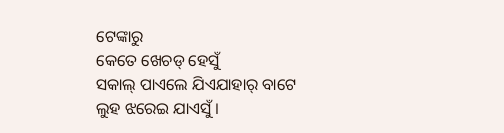ଟେଙ୍କାରୁ
କେତେ ଖେଚଡ୍ ହେସୁଁ
ସକାଲ୍ ପାଏଲେ ଯିଏଯାହାର୍ ବାଟେ
ଲୁହ ଝରେଇ ଯାଏସୁଁ ।